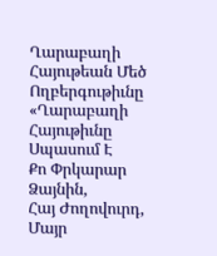Ղարաբաղի Հայութեան Մեծ Ողբերգութիւնը
«Ղարաբաղի Հայութիւնը Սպասում Է
Քո Փրկարար Ձայնին,
Հայ Ժողովուրդ, Մայր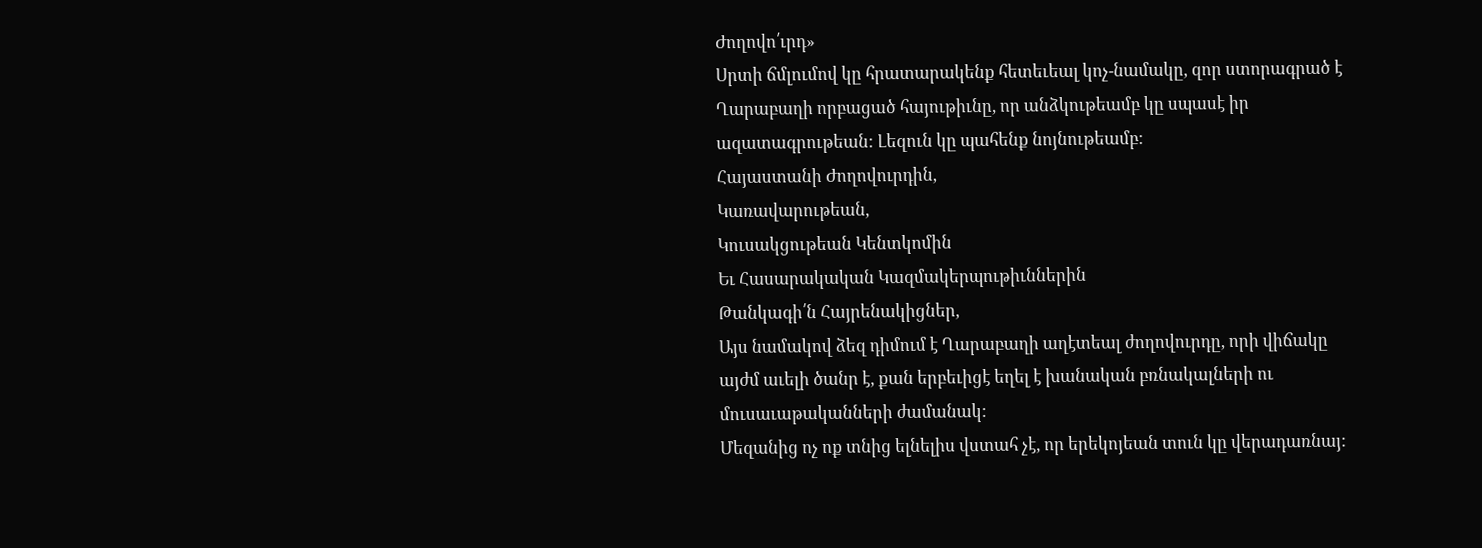Ժողովո՛ւրդ»
Սրտի ճմլումով կը հրատարակենք հետեւեալ կոչ-նամակը, զոր ստորագրած է Ղարաբաղի որբացած հայութիւնը, որ անձկութեամբ կը սպասէ իր ազատագրութեան: Լեզուն կը պահենք նոյնութեամբ:
Հայաստանի Ժողովուրդին,
Կառավարութեան,
Կուսակցութեան Կենտկոմին
Եւ Հասարակական Կազմակերպութիւններին
Թանկագի՛ն Հայրենակիցներ,
Այս նամակով ձեզ դիմում է Ղարաբաղի աղէտեալ ժողովուրդը, որի վիճակը այժմ աւելի ծանր է, քան երբեւիցէ եղել է խանական բռնակալների ու մուսաւաթականների ժամանակ:
Մեզանից ոչ ոք տնից ելնելիս վստահ չէ, որ երեկոյեան տուն կը վերադառնայ: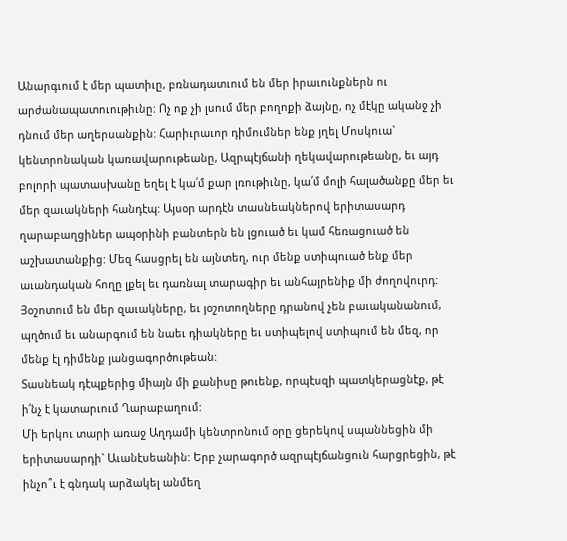Անարգւում է մեր պատիւը, բռնադատւում են մեր իրաւունքներն ու արժանապատուութիւնը: Ոչ ոք չի լսում մեր բողոքի ձայնը, ոչ մէկը ականջ չի դնում մեր աղերսանքին: Հարիւրաւոր դիմումներ ենք յղել Մոսկուա` կենտրոնական կառավարութեանը, Ազրպէյճանի ղեկավարութեանը, եւ այդ բոլորի պատասխանը եղել է կա՛մ քար լռութիւնը, կա՛մ մոլի հալածանքը մեր եւ մեր զաւակների հանդէպ: Այսօր արդէն տասնեակներով երիտասարդ ղարաբաղցիներ ապօրինի բանտերն են լցուած եւ կամ հեռացուած են աշխատանքից: Մեզ հասցրել են այնտեղ, ուր մենք ստիպուած ենք մեր աւանդական հողը լքել եւ դառնալ տարագիր եւ անհայրենիք մի ժողովուրդ: Յօշոտում են մեր զաւակները, եւ յօշոտողները դրանով չեն բաւականանում, պղծում եւ անարգում են նաեւ դիակները եւ ստիպելով ստիպում են մեզ, որ մենք էլ դիմենք յանցագործութեան:
Տասնեակ դէպքերից միայն մի քանիսը թուենք, որպէսզի պատկերացնէք, թէ ի՛նչ է կատարւում Ղարաբաղում:
Մի երկու տարի առաջ Աղդամի կենտրոնում օրը ցերեկով սպաննեցին մի երիտասարդի` Աւանէսեանին: Երբ չարագործ ազրպէյճանցուն հարցրեցին, թէ ինչո՞ւ է գնդակ արձակել անմեղ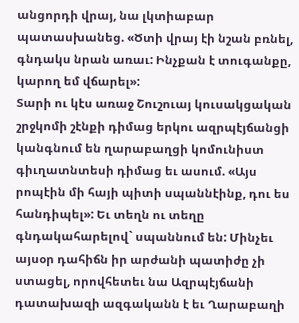անցորդի վրայ, նա լկտիաբար պատասխանեց. «Ծտի վրայ էի նշան բռնել, գնդակս նրան առաւ: Ինչքան է տուգանքը, կարող եմ վճարել»:
Տարի ու կէս առաջ Շուշուայ կուսակցական շրջկոմի շէնքի դիմաց երկու ազրպէյճանցի կանգնում են ղարաբաղցի կոմունիստ գիւղատնտեսի դիմաց եւ ասում. «Այս րոպէին մի հայի պիտի սպաննէինք, դու ես հանդիպել»: Եւ տեղն ու տեղը գնդակահարելով` սպաննում են: Մինչեւ այսօր դահիճն իր արժանի պատիժը չի ստացել, որովհետեւ նա Ազրպէյճանի դատախազի ազգականն է եւ Ղարաբաղի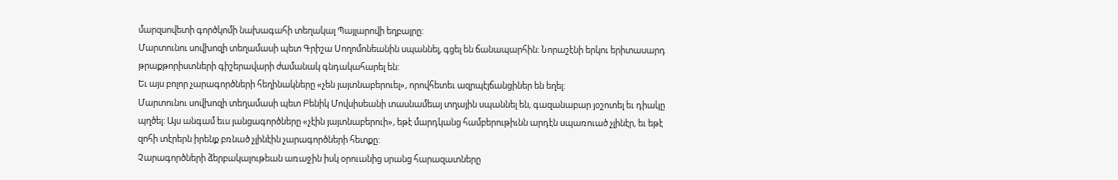մարզսովետի գործկոմի նախագահի տեղակալ Պայլարովի եղբայրը:
Մարտունու սովխոզի տեղամասի պետ Գրիշա Սողոմոնեանին սպաննել, գցել են ճանապարհին: Նորաշէնի երկու երիտասարդ թրաքթորիստների գիշերավարի ժամանակ գնդակահարել են:
Եւ այս բոլոր չարագործների հեղինակները «չեն յայտնաբերուել», որովհետեւ ազրպէյճանցիներ են եղել:
Մարտունու սովխոզի տեղամասի պետ Բենիկ Մովսիսեանի տասնամեայ տղային սպաննել են, գազանաբար յօշոտել եւ դիակը պղծել: Այս անգամ եւս յանցագործները «չէին յայտնաբերուի», եթէ մարդկանց համբերութիւնն արդէն սպառուած չլինէր, եւ եթէ զոհի տէրերն իրենք բռնած չլինէին չարագործների հետքը:
Չարագործների ձերբակալութեան առաջին իսկ օրուանից սրանց հարազատները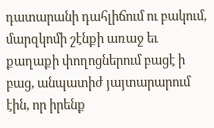դատարանի դահլիճում ու բակում, մարզկոմի շէնքի առաջ եւ քաղաքի փողոցներում բացէ ի բաց, անպատիժ յայտարարում էին, որ իրենք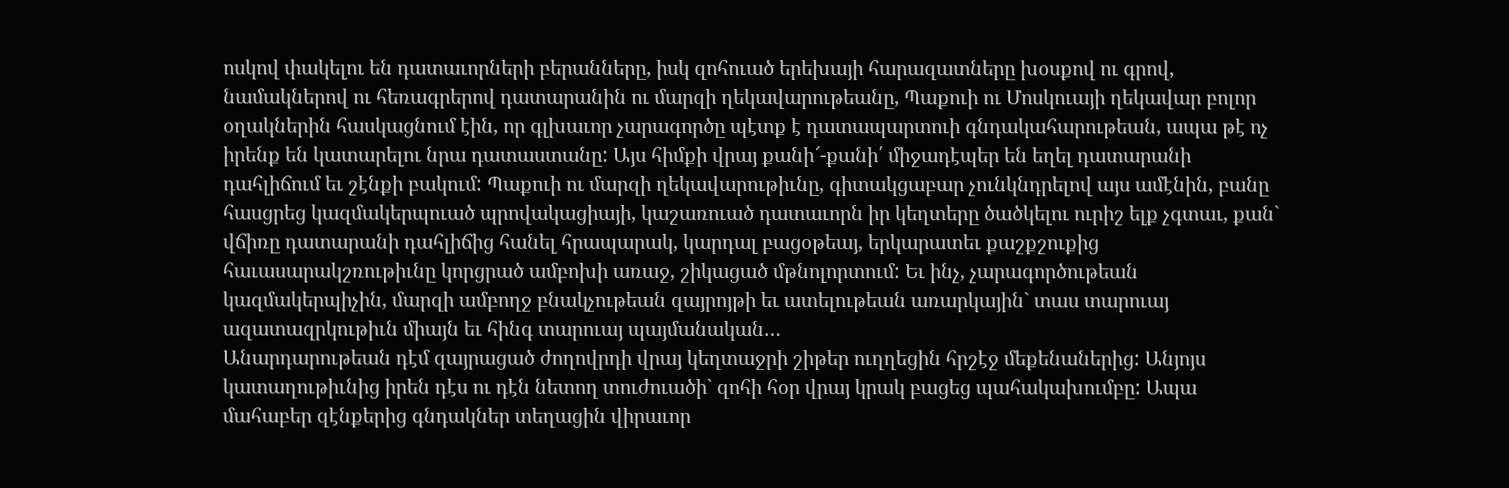ոսկով փակելու են դատաւորների բերանները, իսկ զոհուած երեխայի հարազատները խօսքով ու գրով, նամակներով ու հեռագրերով դատարանին ու մարզի ղեկավարութեանը, Պաքուի ու Մոսկուայի ղեկավար բոլոր օղակներին հասկացնում էին, որ գլխաւոր չարագործը պէտք է դատապարտուի գնդակահարութեան, ապա թէ ոչ իրենք են կատարելու նրա դատաստանը: Այս հիմքի վրայ քանի՜-քանի՛ միջադէպեր են եղել դատարանի դահլիճում եւ շէնքի բակում: Պաքուի ու մարզի ղեկավարութիւնը, գիտակցաբար չունկնդրելով այս ամէնին, բանը հասցրեց կազմակերպուած պրովակացիայի, կաշառուած դատաւորն իր կեղտերը ծածկելու ուրիշ ելք չգտաւ, քան` վճիռը դատարանի դահլիճից հանել հրապարակ, կարդալ բացօթեայ, երկարատեւ քաշքշուքից հաւասարակշռութիւնը կորցրած ամբոխի առաջ, շիկացած մթնոլորտում: Եւ ինչ, չարագործութեան կազմակերպիչին, մարզի ամբողջ բնակչութեան զայրոյթի եւ ատելութեան առարկային` տաս տարուայ ազատազրկութիւն միայն եւ հինգ տարուայ պայմանական…
Անարդարութեան դէմ զայրացած ժողովրդի վրայ կեղտաջրի շիթեր ուղղեցին հրշէջ մեքենաներից: Անյոյս կատաղութիւնից իրեն դէս ու դէն նետող տուժուածի` զոհի հօր վրայ կրակ բացեց պահակախումբը: Ապա մահաբեր զէնքերից գնդակներ տեղացին վիրաւոր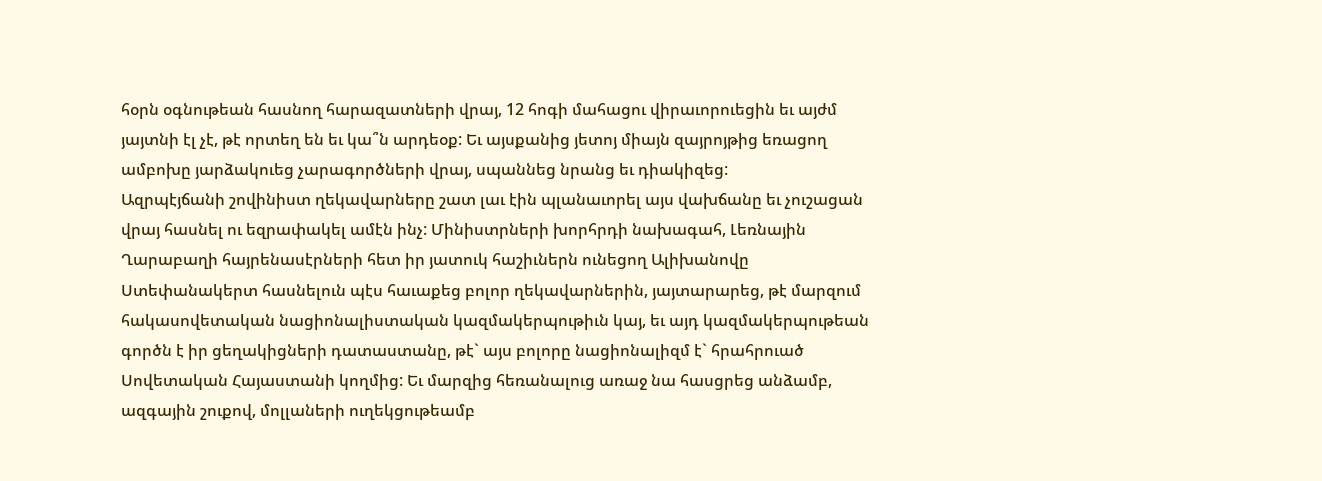հօրն օգնութեան հասնող հարազատների վրայ, 12 հոգի մահացու վիրաւորուեցին եւ այժմ յայտնի էլ չէ, թէ որտեղ են եւ կա՞ն արդեօք: Եւ այսքանից յետոյ միայն զայրոյթից եռացող ամբոխը յարձակուեց չարագործների վրայ, սպաննեց նրանց եւ դիակիզեց:
Ազրպէյճանի շովինիստ ղեկավարները շատ լաւ էին պլանաւորել այս վախճանը եւ չուշացան վրայ հասնել ու եզրափակել ամէն ինչ: Մինիստրների խորհրդի նախագահ, Լեռնային Ղարաբաղի հայրենասէրների հետ իր յատուկ հաշիւներն ունեցող Ալիխանովը Ստեփանակերտ հասնելուն պէս հաւաքեց բոլոր ղեկավարներին, յայտարարեց, թէ մարզում հակասովետական նացիոնալիստական կազմակերպութիւն կայ, եւ այդ կազմակերպութեան գործն է իր ցեղակիցների դատաստանը, թէ` այս բոլորը նացիոնալիզմ է` հրահրուած Սովետական Հայաստանի կողմից: Եւ մարզից հեռանալուց առաջ նա հասցրեց անձամբ, ազգային շուքով, մոլլաների ուղեկցութեամբ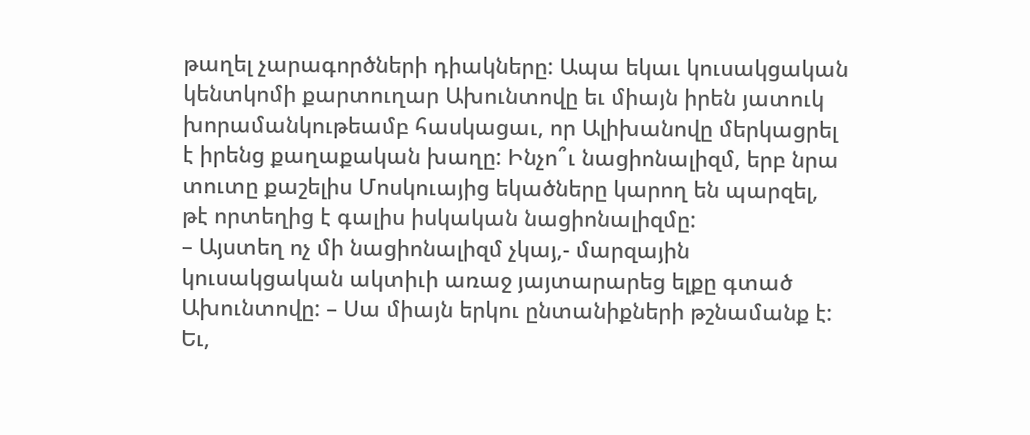թաղել չարագործների դիակները: Ապա եկաւ կուսակցական կենտկոմի քարտուղար Ախունտովը եւ միայն իրեն յատուկ խորամանկութեամբ հասկացաւ, որ Ալիխանովը մերկացրել է իրենց քաղաքական խաղը: Ինչո՞ւ նացիոնալիզմ, երբ նրա տուտը քաշելիս Մոսկուայից եկածները կարող են պարզել, թէ որտեղից է գալիս իսկական նացիոնալիզմը:
– Այստեղ ոչ մի նացիոնալիզմ չկայ,- մարզային կուսակցական ակտիւի առաջ յայտարարեց ելքը գտած Ախունտովը: – Սա միայն երկու ընտանիքների թշնամանք է: Եւ,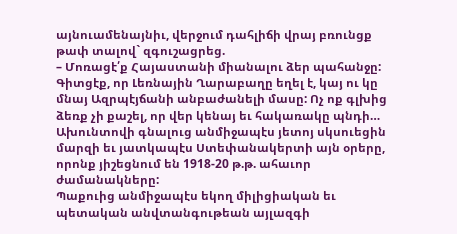այնուամենայնիւ, վերջում դահլիճի վրայ բռունցք թափ տալով` զգուշացրեց.
– Մոռացէ՛ք Հայաստանի միանալու ձեր պահանջը: Գիտցէք, որ Լեռնային Ղարաբաղը եղել է, կայ ու կը մնայ Ազրպէյճանի անբաժանելի մասը: Ոչ ոք գլխից ձեռք չի քաշել, որ վեր կենայ եւ հակառակը պնդի… Ախունտովի գնալուց անմիջապէս յետոյ սկսուեցին մարզի եւ յատկապէս Ստեփանակերտի այն օրերը, որոնք յիշեցնում են 1918-20 թ.թ. ահաւոր ժամանակները:
Պաքուից անմիջապէս եկող միլիցիական եւ պետական անվտանգութեան այլազգի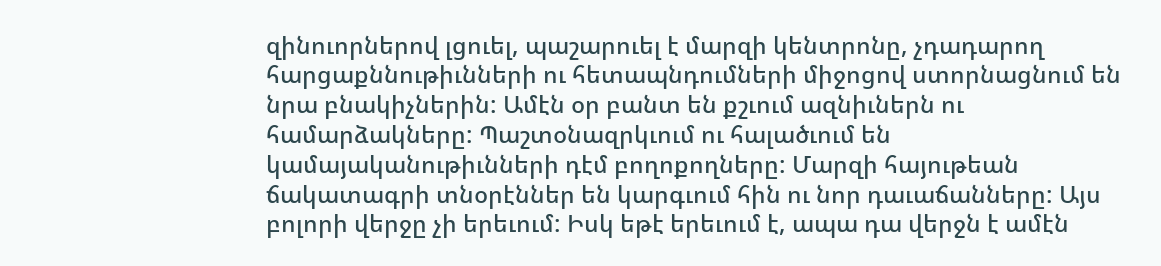զինուորներով լցուել, պաշարուել է մարզի կենտրոնը, չդադարող հարցաքննութիւնների ու հետապնդումների միջոցով ստորնացնում են նրա բնակիչներին: Ամէն օր բանտ են քշւում ազնիւներն ու համարձակները: Պաշտօնազրկւում ու հալածւում են կամայականութիւնների դէմ բողոքողները: Մարզի հայութեան ճակատագրի տնօրէններ են կարգւում հին ու նոր դաւաճանները: Այս բոլորի վերջը չի երեւում: Իսկ եթէ երեւում է, ապա դա վերջն է ամէն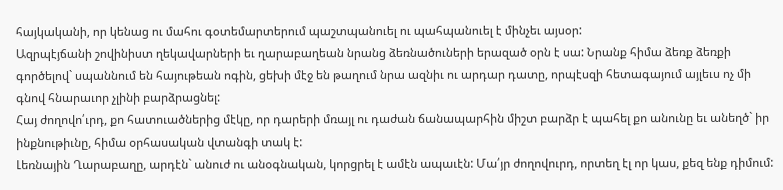հայկականի, որ կենաց ու մահու գօտեմարտերում պաշտպանուել ու պահպանուել է մինչեւ այսօր:
Ազրպէյճանի շովինիստ ղեկավարների եւ ղարաբաղեան նրանց ձեռնածուների երազած օրն է սա: Նրանք հիմա ձեռք ձեռքի գործելով` սպաննում են հայութեան ոգին, ցեխի մէջ են թաղում նրա ազնիւ ու արդար դատը, որպէսզի հետագայում այլեւս ոչ մի գնով հնարաւոր չլինի բարձրացնել:
Հայ ժողովո՛ւրդ, քո հատուածներից մէկը, որ դարերի մռայլ ու դաժան ճանապարհին միշտ բարձր է պահել քո անունը եւ անեղծ` իր ինքնութիւնը, հիմա օրհասական վտանգի տակ է:
Լեռնային Ղարաբաղը, արդէն` անուժ ու անօգնական, կորցրել է ամէն ապաւէն: Մա՛յր ժողովուրդ, որտեղ էլ որ կաս, քեզ ենք դիմում: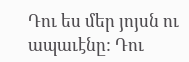Դու ես մեր յոյսն ու ապաւէնը: Դու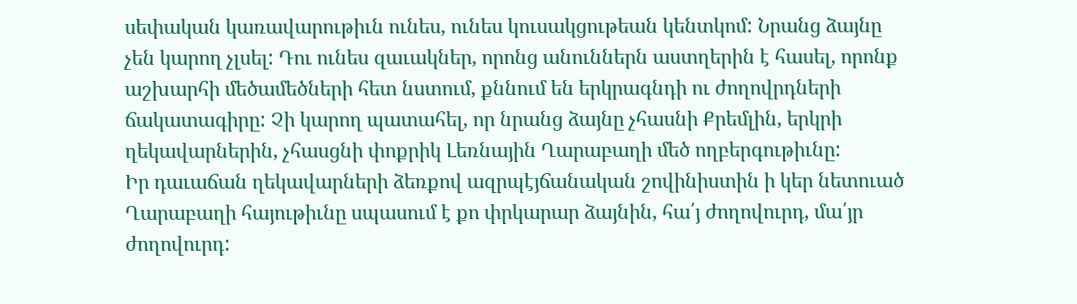սեփական կառավարութիւն ունես, ունես կուսակցութեան կենտկոմ: Նրանց ձայնը չեն կարող չլսել: Դու ունես զաւակներ, որոնց անուններն աստղերին է հասել, որոնք աշխարհի մեծամեծների հետ նստում, քննում են երկրագնդի ու ժողովրդների ճակատագիրը: Չի կարող պատահել, որ նրանց ձայնը չհասնի Քրեմլին, երկրի ղեկավարներին, չհասցնի փոքրիկ Լեռնային Ղարաբաղի մեծ ողբերգութիւնը:
Իր դաւաճան ղեկավարների ձեռքով ազրպէյճանական շովինիստին ի կեր նետուած Ղարաբաղի հայութիւնը սպասում է քո փրկարար ձայնին, հա՛յ ժողովուրդ, մա՛յր ժողովուրդ: